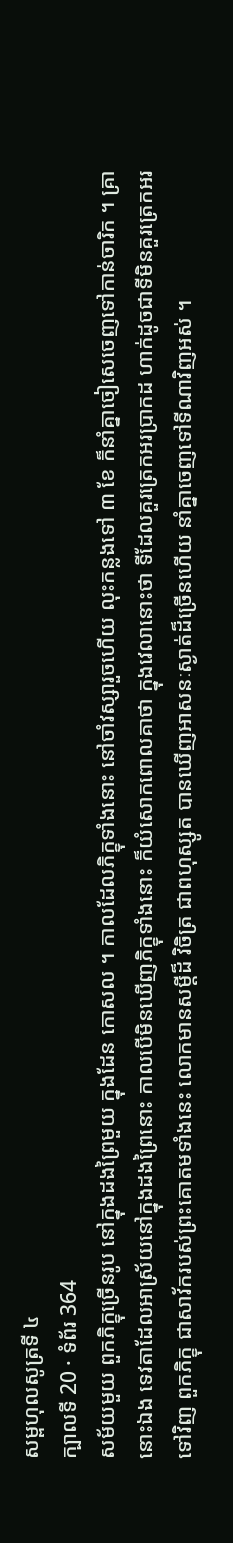សម្ពហុលសូត្រទី ៤
ក្បាលទី 20 · ទំព័រ 364
សម័យមួយ ពួកភិក្ខុច្រើនរូប នៅក្នុងដងព្រៃមួយ ក្នុងដែន កោសល ។ កាលដែលភិក្ខុទាំងនោះ នៅចាំវស្សារួចហើយ លុះកន្លងទៅ ៣ ខែ ក៏នាំគ្នាចៀសេចេញទៅកាន់ចារិក ។ គ្រានោះឯង ទេវតាដែលអាស្រ័យនៅក្នុងដងព្រៃនោះ កាលបើមិនឃើញភិក្ខុទាំងនោះ ក៏យំសោកពោលគាថា ក្នុងវេលានោះថា ទីដែលគួរត្រេកអរប្រាកដ ហាក់ដូចជាទីមិនគួរត្រេកអរទៅវិញ ពួកភិក្ខុ ជាសាវ័ករបស់ព្រះគោតមទាំងនេះ លោកមានសម្តីដ៏ វិចិត្រ ជាពហុស្សូត បានឃើញអាសនៈស្ងាត់ដ៏ច្រើនហើយ នាំគ្នាចេញទៅទីណាវិញអស់ ។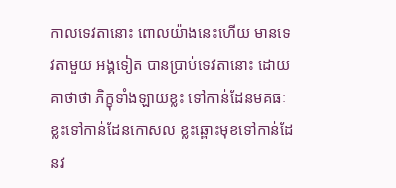កាលទេវតានោះ ពោលយ៉ាងនេះហើយ មានទេវតាមួយ អង្គទៀត បានប្រាប់ទេវតានោះ ដោយគាថាថា ភិក្ខុទាំងឡាយខ្លះ ទៅកាន់ដែនមគធៈ ខ្លះទៅកាន់ដែនកោសល ខ្លះឆ្ពោះមុខទៅកាន់ដែនវ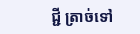ជ្ជី ត្រាច់ទៅ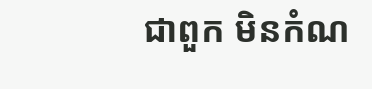ជាពួក មិនកំណ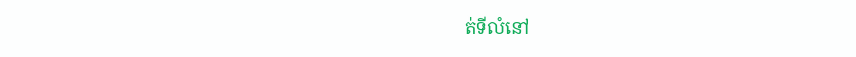ត់ទីលំនៅ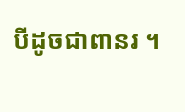បីដូចជាពានរ ។